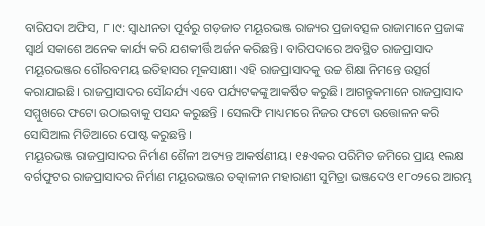ବାରିପଦା ଅଫିସ, ୮।୯: ସ୍ବାଧୀନତା ପୂର୍ବରୁ ଗଡ଼ଜାତ ମୟୂରଭଞ୍ଜ ରାଜ୍ୟର ପ୍ରଜାବତ୍ସଳ ରାଜାମାନେ ପ୍ରଜାଙ୍କ ସ୍ବାର୍ଥ ସକାଶେ ଅନେକ କାର୍ଯ୍ୟ କରି ଯଶକୀର୍ତ୍ତି ଅର୍ଜନ କରିଛନ୍ତି। ବାରିପଦାରେ ଅବସ୍ଥିତ ରାଜପ୍ରାସାଦ ମୟୂରଭଞ୍ଜର ଗୌରବମୟ ଇତିହାସର ମୂକସାକ୍ଷୀ। ଏହି ରାଜପ୍ରାସାଦକୁ ଉଚ୍ଚ ଶିକ୍ଷା ନିମନ୍ତେ ଉତ୍ସର୍ଗ କରାଯାଇଛି। ରାଜପ୍ରାସାଦର ସୌନ୍ଦର୍ଯ୍ୟ ଏବେ ପର୍ଯ୍ୟଟକଙ୍କୁ ଆକର୍ଷିତ କରୁଛି। ଆଗନ୍ତୁକମାନେ ରାଜପ୍ରାସାଦ ସମ୍ମୁଖରେ ଫଟୋ ଉଠାଇବାକୁ ପସନ୍ଦ କରୁଛନ୍ତି । ସେଲଫି ମାଧ୍ୟମରେ ନିଜର ଫଟୋ ଉତ୍ତୋଳନ କରି ସୋସିଆଲ ମିଡିଆରେ ପୋଷ୍ଟ କରୁଛନ୍ତି ।
ମୟୂରଭଞ୍ଜ ରାଜପ୍ରାସାଦର ନିର୍ମାଣ ଶୈଳୀ ଅତ୍ୟନ୍ତ ଆକର୍ଷଣୀୟ। ୧୫ଏକର ପରିମିତ ଜମିରେ ପ୍ରାୟ ୧ଲକ୍ଷ ବର୍ଗଫୁଟର ରାଜପ୍ରାସାଦର ନିର୍ମାଣ ମୟୂରଭଞ୍ଜର ତତ୍କାଳୀନ ମହାରାଣୀ ସୁମିତ୍ରା ଭଞ୍ଜଦେଓ ୧୮୦୨ରେ ଆରମ୍ଭ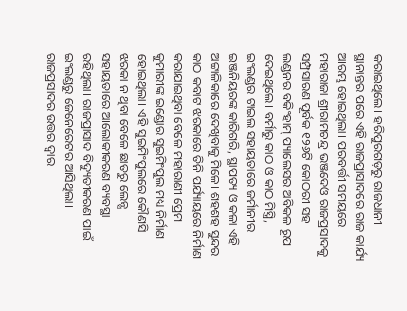କରାଇଥିଲେ। ହରିପୁରଗଡ଼ରୁ ରାଜଧାନୀ ସ୍ଥାନାନ୍ତର ପରେ ଏହି ରାଜପ୍ରାସାଦରେ ରାଜ କାର୍ଯ୍ୟ ଆରମ୍ଭ ହୋଇଥିଲା। ପରବର୍ତ୍ତୀ ସମୟରେ ମହାରାଜା ଶ୍ରୀରାମଚନ୍ଦ୍ର ଭଞ୍ଜଦେଓ ରାଜପ୍ରସାଦକୁ ସମ୍ପ୍ରସାରଣ ପୂର୍ବକ ୧୨୬ଟି କୋଠରୀ ସହ ଲଣ୍ଡନର ବକିଂହାମ୍ ପ୍ୟାଲେସର ଅବିକଳ ରୂପ ଦେଇଥିଲେ। ବର୍ମାରୁ କାଠ ଓ କାଠ ମିସ୍ତ୍ରି, ଇଂଲଣ୍ଡର ଟାଇଲ ସହାୟତାରେ ଜର୍ମାନୀର ଇଞ୍ଜନିୟରଙ୍କ କାରିଗରି, ସ୍ଥାପତ୍ୟ ଓ କଳା ଏହି ଅଟ୍ଟାଳିକାରେ ଦେଖିବାକୁ ମିଳେ। ଶହଶହ ସୁନ୍ଦର କାଠ କବାଟ ଝରକାରେ ତିନି ପର୍ଯ୍ୟାୟରେ ନିର୍ମାଣ କରାଯାଇଥିବା ବେଳେ ମହାରାଣୀ ପ୍ରେମ କୁମାରୀଙ୍କ ଇଣ୍ଡୋର ସୁଇମିଂପୁଲ ମଧ୍ୟ ନିର୍ମାଣ ହୋଇଥିଲା। ଏହି ସୁଇମିଂପୁଲରେ କୌଣସି ଝରକା ନ ଥିବା ବେଳେ ଛାତରୁ ଲେନ୍ସ ସହାୟତାରେ ଆଲୋକୀକରଣ ବ୍ୟବସ୍ଥା ରହିଥିଲା। ରାଜପ୍ରାସାଦ ବିଦ୍ୟୁତୀକରଣ ପାଇଁ ଇଂଲଣ୍ଡରୁ ଜେନେରେଟର ଆସିଥିଲା। ରାଜପ୍ରସାଦର ଉତ୍ତର ଦ୍ୱାର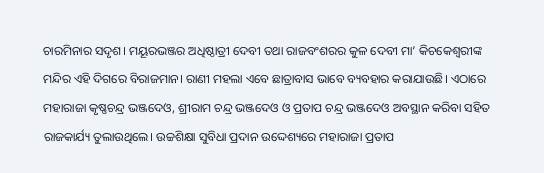ଚାରମିନାର ସଦୃଶ। ମୟୂରଭଞ୍ଜର ଅଧିଷ୍ଠାତ୍ରୀ ଦେବୀ ତଥା ରାଜବଂଶରର କୁଳ ଦେବୀ ମା’ କିଚକେଶ୍ୱରୀଙ୍କ ମନ୍ଦିର ଏହି ଦିଗରେ ବିରାଜମାନ। ରାଣୀ ମହଲା ଏବେ ଛାତ୍ରାବାସ ଭାବେ ବ୍ୟବହାର କରାଯାଉଛି। ଏଠାରେ ମହାରାଜା କୃଷ୍ଣଚନ୍ଦ୍ର ଭଞ୍ଜଦେଓ, ଶ୍ରୀରାମ ଚନ୍ଦ୍ର ଭଞ୍ଜଦେଓ ଓ ପ୍ରତାପ ଚନ୍ଦ୍ର ଭଞ୍ଜଦେଓ ଅବସ୍ଥାନ କରିବା ସହିତ ରାଜକାର୍ଯ୍ୟ ତୁଲାଉଥିଲେ। ଉଚ୍ଚଶିକ୍ଷା ସୁବିଧା ପ୍ରଦାନ ଉଦ୍ଦେଶ୍ୟରେ ମହାରାଜା ପ୍ରତାପ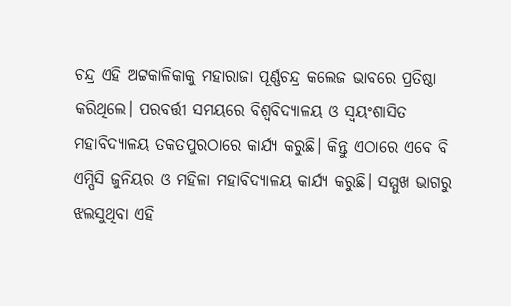ଚନ୍ଦ୍ର ଏହି ଅଟ୍ଟକାଳିକାକୁ ମହାରାଜା ପୂର୍ଣ୍ଣଚନ୍ଦ୍ର କଲେଜ ଭାବରେ ପ୍ରତିଷ୍ଠା କରିଥିଲେ। ପରବର୍ତ୍ତୀ ସମୟରେ ବିଶ୍ୱବିଦ୍ୟାଳୟ ଓ ସ୍ବୟଂଶାସିତ ମହାବିଦ୍ୟାଳୟ ତକତପୁରଠାରେ କାର୍ଯ୍ୟ କରୁଛି। କିନ୍ତୁ ଏଠାରେ ଏବେ ବି ଏମ୍ପିସି ଜୁନିୟର ଓ ମହିଳା ମହାବିଦ୍ୟାଳୟ କାର୍ଯ୍ୟ କରୁଛି। ସମ୍ମୁଖ ଭାଗରୁ ଝଲସୁଥିବା ଏହି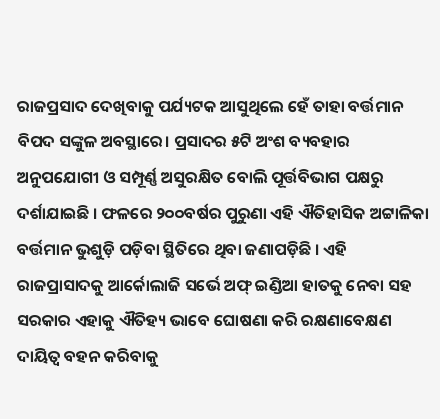ରାଜପ୍ରସାଦ ଦେଖିବାକୁ ପର୍ଯ୍ୟଟକ ଆସୁଥିଲେ ହେଁ ତାହା ବର୍ତ୍ତମାନ ବିପଦ ସଙ୍କୁଳ ଅବସ୍ଥାରେ। ପ୍ରସାଦର ୫ଟି ଅଂଶ ବ୍ୟବହାର ଅନୁପଯୋଗୀ ଓ ସମ୍ପୂର୍ଣ୍ଣ ଅସୁରକ୍ଷିତ ବୋଲି ପୂର୍ତ୍ତବିଭାଗ ପକ୍ଷରୁ ଦର୍ଶାଯାଇଛି । ଫଳରେ ୨୦୦ବର୍ଷର ପୁରୁଣା ଏହି ଐତିହାସିକ ଅଟ୍ଟାଳିକା ବର୍ତ୍ତମାନ ଭୁଶୁଡ଼ି ପଡ଼ିବା ସ୍ଥିତିରେ ଥିବା ଜଣାପଡ଼ିଛି । ଏହି ରାଜପ୍ରାସାଦକୁ ଆର୍କୋଲାଜି ସର୍ଭେ ଅଫ୍ ଇଣ୍ଡିଆ ହାତକୁ ନେବା ସହ ସରକାର ଏହାକୁ ଐତିହ୍ୟ ଭାବେ ଘୋଷଣା କରି ରକ୍ଷଣାବେକ୍ଷଣ ଦାୟିତ୍ୱ ବହନ କରିବାକୁ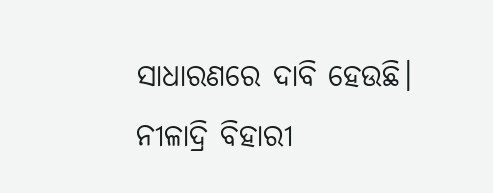ସାଧାରଣରେ ଦାବି ହେଉଛି।
ନୀଳାଦ୍ରି ବିହାରୀ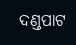ଦଣ୍ଡପାଟ